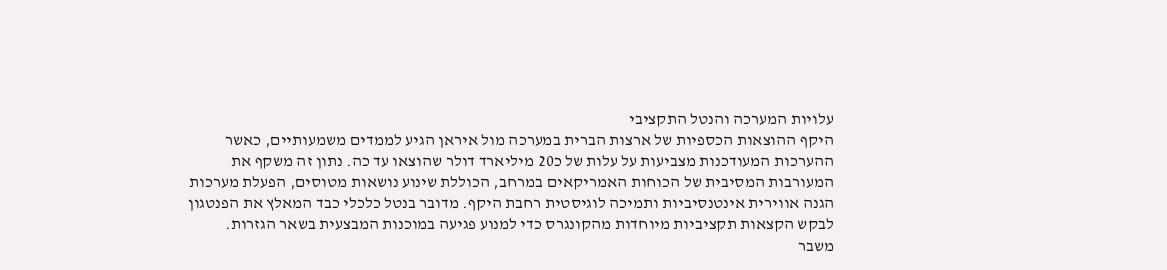עלויות המערכה והנטל התקציבי
היקף ההוצאות הכספיות של ארצות הברית במערכה מול איראן הגיע לממדים משמעותיים, כאשר ההערכות המעודכנות מצביעות על עלות של כ20 מיליארד דולר שהוצאו עד כה. נתון זה משקף את המעורבות המסיבית של הכוחות האמריקאים במרחב, הכוללת שינוע נושאות מטוסים, הפעלת מערכות הגנה אווירית אינטנסיביות ותמיכה לוגיסטית רחבת היקף. מדובר בנטל כלכלי כבד המאלץ את הפנטגון לבקש הקצאות תקציביות מיוחדות מהקונגרס כדי למנוע פגיעה במוכנות המבצעית בשאר הגזרות.
משבר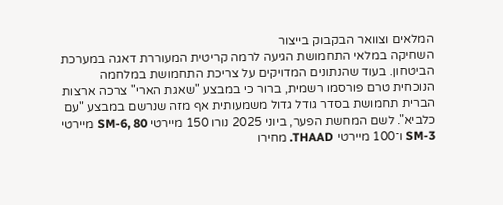המלאים וצוואר הבקבוק בייצור
השחיקה במלאי התחמושת הגיעה לרמה קריטית המעוררת דאגה במערכת הביטחון. בעוד שהנתונים המדויקים על צריכת התחמושת במלחמה הנוכחית טרם פורסמו רשמית, ברור כי במבצע "שאגת הארי" צרכה ארצות הברית תחמושת בסדר גודל גדול משמעותית אף מזה שנרשם במבצע "עם כלביא". לשם המחשת הפער, ביוני 2025 נורו 150 מיירטי SM-6, 80 מיירטי SM-3 ו־100 מיירטי THAAD. מחירו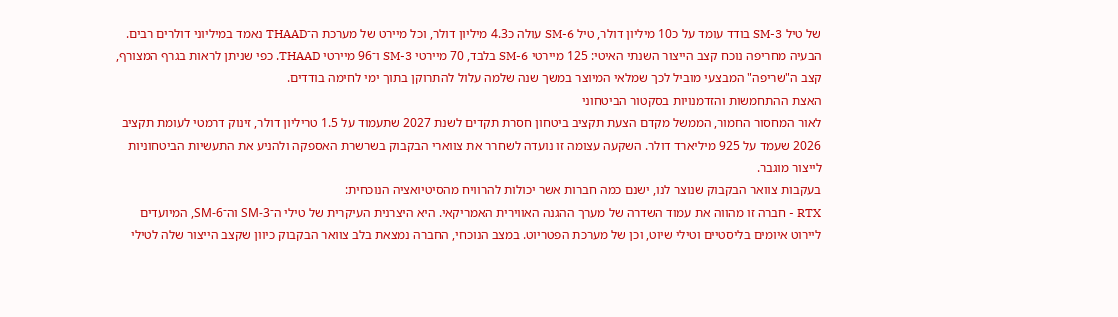של טיל SM-3 בודד עומד על כ10 מיליון דולר, טיל SM-6 עולה כ4.3 מיליון דולר, וכל מיירט של מערכת ה־THAAD נאמד במיליוני דולרים רבים. הבעיה מחריפה נוכח קצב הייצור השנתי האיטי: 125 מיירטי SM-6 בלבד, 70 מיירטי SM-3 ו־96 מיירטי THAAD. כפי שניתן לראות בגרף המצורף, קצב ה"שריפה" המבצעי מוביל לכך שמלאי המיוצר במשך שנה שלמה עלול להתרוקן בתוך ימי לחימה בודדים.
האצת ההתחמשות והזדמנויות בסקטור הביטחוני
לאור המחסור החמור, הממשל מקדם הצעת תקציב ביטחון חסרת תקדים לשנת 2027 שתעמוד על 1.5 טריליון דולר, זינוק דרמטי לעומת תקציב 2026 שעמד על 925 מיליארד דולר. השקעה עצומה זו נועדה לשחרר את צווארי הבקבוק בשרשרת האספקה ולהניע את התעשיות הביטחוניות לייצור מוגבר.
בעקבות צוואר הבקבוק שנוצר לנו, ישנם כמה חברות אשר יכולות להרוויח מהסיטיואציה הנוכחית:
RTX - חברה זו מהווה את עמוד השדרה של מערך ההגנה האווירית האמריקאי. היא היצרנית העיקרית של טילי ה־SM-3 וה־SM-6, המיועדים ליירוט איומים בליסטיים וטילי שיוט, וכן של מערכת הפטריוט. במצב הנוכחי, החברה נמצאת בלב צוואר הבקבוק כיוון שקצב הייצור שלה לטילי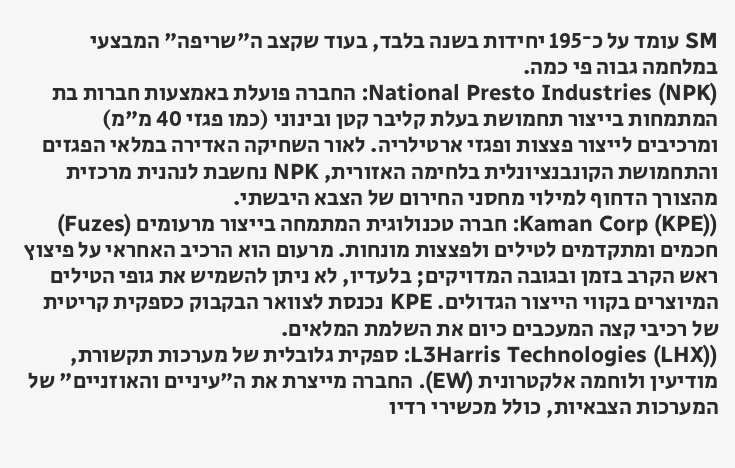SM עומד על כ־195 יחידות בשנה בלבד, בעוד שקצב ה"שריפה" המבצעי במלחמה גבוה פי כמה.
National Presto Industries (NPK): החברה פועלת באמצעות חברות בת המתמחות בייצור תחמושת בעלת קליבר קטן ובינוני (כמו פגזי 40 מ"מ) ומרכיבים לייצור פצצות ופגזי ארטילריה. לאור השחיקה האדירה במלאי הפגזים והתחמושת הקונבנציונלית בלחימה האזורית, NPK נחשבת לנהנית מרכזית מהצורך הדחוף למילוי מחסני החירום של הצבא היבשתי.
(Kaman Corp (KPE): חברה טכנולוגית המתמחה בייצור מרעומים (Fuzes) חכמים ומתקדמים לטילים ולפצצות מונחות. מרעום הוא הרכיב האחראי על פיצוץ ראש הקרב בזמן ובגובה המדויקים; בלעדיו, לא ניתן להשמיש את גופי הטילים המיוצרים בקווי הייצור הגדולים. KPE נכנסת לצוואר הבקבוק כספקית קריטית של רכיבי קצה המעכבים כיום את השלמת המלאים.
(L3Harris Technologies (LHX): ספקית גלובלית של מערכות תקשורת, מודיעין ולוחמה אלקטרונית (EW). החברה מייצרת את ה"עיניים והאוזניים" של המערכות הצבאיות, כולל מכשירי רדיו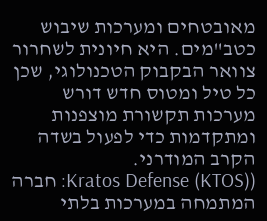מאובטחים ומערכות שיבוש כטב"מים. היא חיונית לשחרור צוואר הבקבוק הטכנולוגי, שכן כל טיל ומטוס חדש דורש מערכות תקשורת מוצפנות ומתקדמות כדי לפעול בשדה הקרב המודרני.
(Kratos Defense (KTOS): חברה המתמחה במערכות בלתי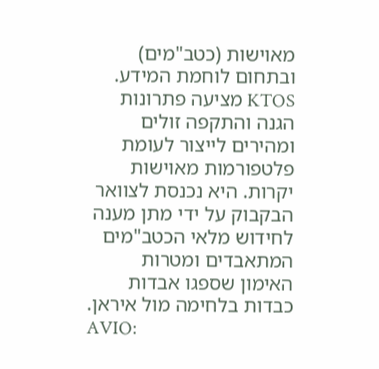מאוישות (כטב"מים) ובתחום לוחמת המידע. KTOS מציעה פתרונות הגנה והתקפה זולים ומהירים לייצור לעומת פלטפורמות מאוישות יקרות. היא נכנסת לצוואר הבקבוק על ידי מתן מענה לחידוש מלאי הכטב"מים המתאבדים ומטרות האימון שספגו אבדות כבדות בלחימה מול איראן.
AVIO: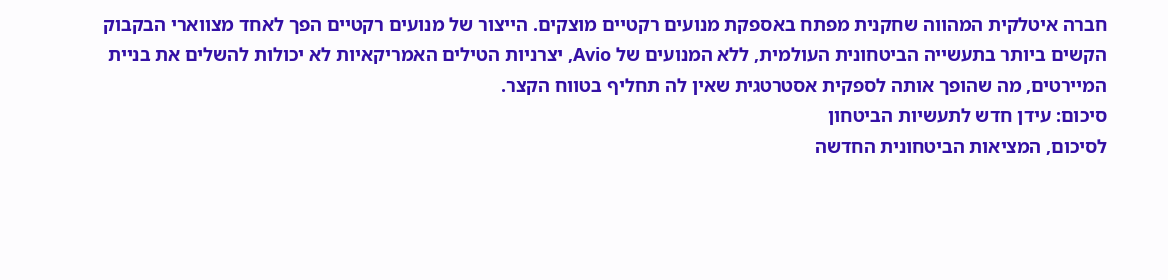חברה איטלקית המהווה שחקנית מפתח באספקת מנועים רקטיים מוצקים. הייצור של מנועים רקטיים הפך לאחד מצווארי הבקבוק הקשים ביותר בתעשייה הביטחונית העולמית, ללא המנועים של Avio, יצרניות הטילים האמריקאיות לא יכולות להשלים את בניית המיירטים, מה שהופך אותה לספקית אסטרטגית שאין לה תחליף בטווח הקצר.
סיכום: עידן חדש לתעשיות הביטחון
לסיכום, המציאות הביטחונית החדשה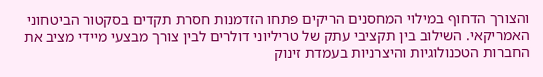והצורך הדחוף במילוי המחסנים הריקים פתחו הזדמנות חסרת תקדים בסקטור הביטחוני האמריקאי. השילוב בין תקציבי עתק של טריליוני דולרים לבין צורך מבצעי מיידי מציב את החברות הטכנולוגיות והיצרניות בעמדת זינוק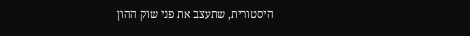היסטורית, שתעצב את פני שוק ההון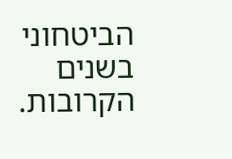הביטחוני בשנים הקרובות.